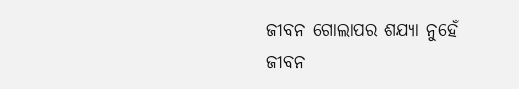ଜୀବନ ଗୋଲାପର ଶଯ୍ୟା ନୁହେଁ
ଜୀବନ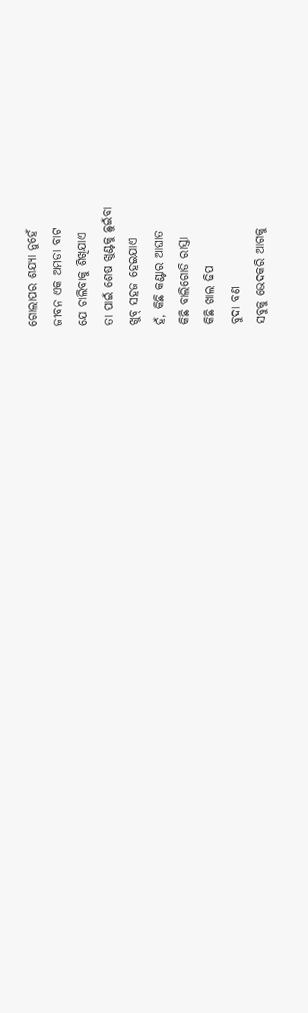ଗୋଲାପର ଶଯ୍ୟା ନୁହେଁ
ଜୀବନ ଏକ ଅମଡା ବାଟ
ଯେ ଚାଲିବାକୁ ଶିଖିଯାଏ
ତା ପାଇଁ ଶେଷ ଖୁଣ୍ଟକୁ ଛୁଇଁବା
ଖୁବ୍ ସହଜ ହେଇଯାଏ
ହଁ, କିଛି କଣ୍ଟାର ଆଘାତ
କିଛି ବାଲିଗୋଡି ରାସ୍ତା
କିଛି ଖାଲ ଢିପ
ବୁଦା ବଣ
ସବୁକୁ ଭେଦକରି ଆଗକୁ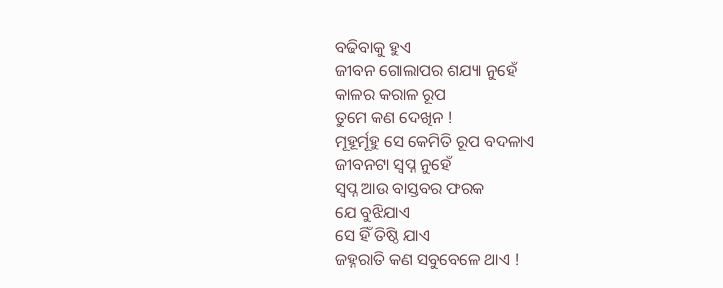ବଢିବାକୁ ହୁଏ
ଜୀବନ ଗୋଲାପର ଶଯ୍ୟା ନୁହେଁ
କାଳର କରାଳ ରୂପ
ତୁମେ କଣ ଦେଖିନ !
ମୂହୂର୍ମୂହୁ ସେ କେମିତି ରୂପ ବଦଳାଏ
ଜୀବନଟା ସ୍ବପ୍ନ ନୁହେଁ
ସ୍ବପ୍ନ ଆଉ ବାସ୍ତବର ଫରକ
ଯେ ବୁଝିଯାଏ
ସେ ହିଁ ତିଷ୍ଠି ଯାଏ
ଜହ୍ନରାତି କଣ ସବୁବେଳେ ଥାଏ !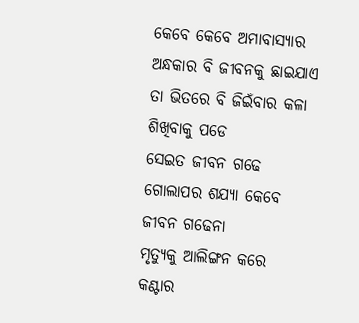କେବେ କେବେ ଅମାବାସ୍ୟାର
ଅନ୍ଧକାର ବି ଜୀବନକୁ ଛାଇଯାଏ
ତା ଭିତରେ ବି ଜିଇଁବାର କଳା
ଶିଖିବାକୁ ପଡେ
ସେଇତ ଜୀବନ ଗଢେ
ଗୋଲାପର ଶଯ୍ୟା କେବେ
ଜୀବନ ଗଢେନା
ମୃତ୍ୟୁକୁ ଆଲିଙ୍ଗନ କରେ
କଣ୍ଟାର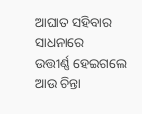ଆଘାତ ସହିବାର ସାଧନାରେ
ଉତ୍ତୀର୍ଣ୍ଣ ହେଇଗଲେ
ଆଉ ଚିନ୍ତା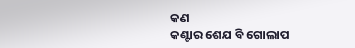କଣ
କଣ୍ଟାର ଶେଯ ବି ଗୋଲାପ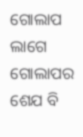ଗୋଲାପ ଲାଗେ
ଗୋଲାପର ଶେଯ ବି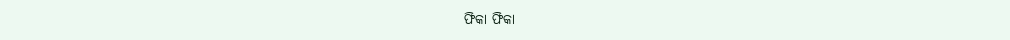ଫିକା ଫିକା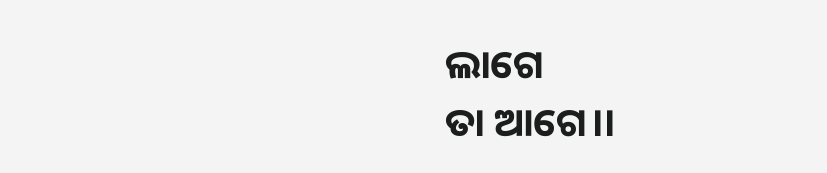ଲାଗେ
ତା ଆଗେ।।